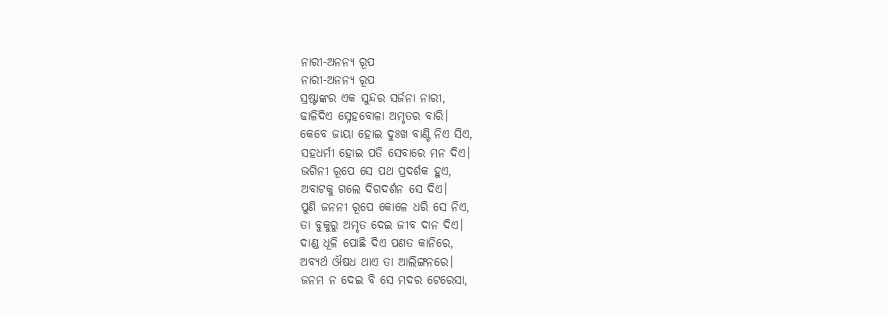ନାରୀ-ଅନନ୍ୟ ରୂପ
ନାରୀ-ଅନନ୍ୟ ରୂପ
ସ୍ରଷ୍ଟାଙ୍କର ଏକ ସୁନ୍ଦର ସର୍ଜନା ନାରୀ,
ଢାଳିଦିଏ ସ୍ନେହବୋଳା ଅମୃତର ବାରି।
କେବେ ଜାୟା ହୋଇ ଦୁଃଖ ବାଣ୍ଟି ନିଏ ସିଏ,
ସହଧର୍ମୀ ହୋଇ ପତି ସେବାରେ ମନ ଦିଏ।
ଭଗିନୀ ରୂପେ ସେ ପଥ ପ୍ରଦର୍ଶକ ହୁଏ,
ଅବାଟକୁ ଗଲେ ଦିଗଦର୍ଶନ ସେ ଦିଏ।
ପୁଣି ଜନନୀ ରୂପେ କୋଳେ ଧରି ସେ ନିଏ,
ତା ବୁକୁରୁ ଅମୃତ ଦେଇ ଜୀବ ଦାନ ଦିଏ।
ଦାଣ୍ଡ ଧୂଳି ପୋଛି ଦିଏ ପଣତ କାନିରେ,
ଅବ୍ୟର୍ଥ ଔଷଧ ଥାଏ ତା ଆଲିଙ୍ଗନରେ।
ଜନମ ନ ଦେଇ ବି ସେ ମଦର ଟେରେସା,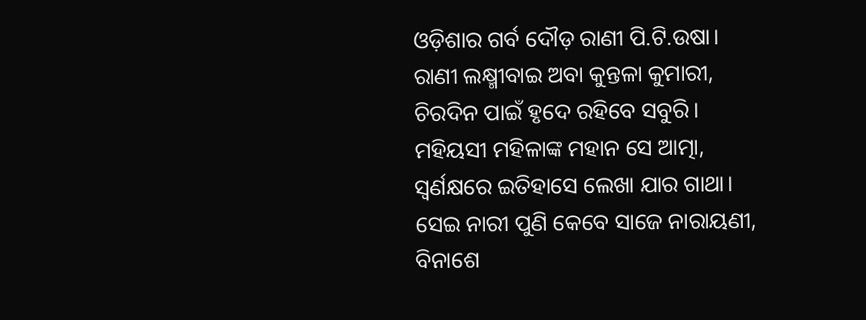ଓଡ଼ିଶାର ଗର୍ବ ଦୌଡ଼ ରାଣୀ ପି.ଟି.ଉଷା।
ରାଣୀ ଲକ୍ଷ୍ମୀବାଇ ଅବା କୁନ୍ତଳା କୁମାରୀ,
ଚିରଦିନ ପାଇଁ ହୃଦେ ରହିବେ ସବୁରି।
ମହିୟସୀ ମହିଳାଙ୍କ ମହାନ ସେ ଆତ୍ମା,
ସ୍ଵର୍ଣକ୍ଷରେ ଇତିହାସେ ଲେଖା ଯାର ଗାଥା।
ସେଇ ନାରୀ ପୁଣି କେବେ ସାଜେ ନାରାୟଣୀ,
ବିନାଶେ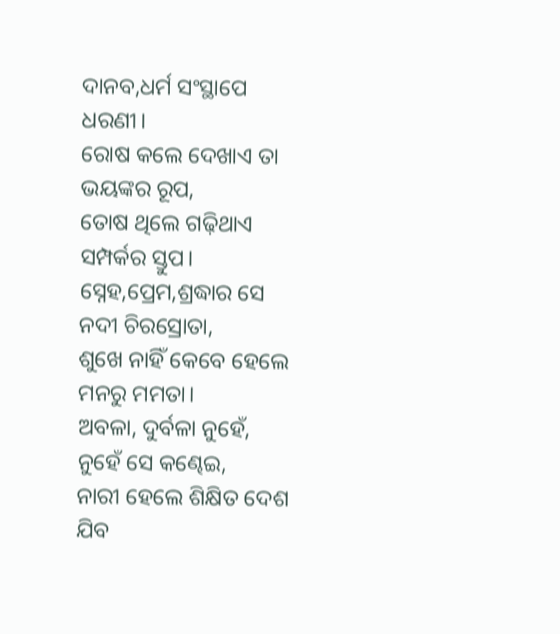ଦାନବ,ଧର୍ମ ସଂସ୍ଥାପେ ଧରଣୀ।
ରୋଷ କଲେ ଦେଖାଏ ତା ଭୟଙ୍କର ରୂପ,
ତୋଷ ଥିଲେ ଗଢ଼ିଥାଏ ସମ୍ପର୍କର ସ୍ତୁପ।
ସ୍ନେହ,ପ୍ରେମ,ଶ୍ରଦ୍ଧାର ସେ ନଦୀ ଚିରସ୍ରୋତା,
ଶୁଖେ ନାହିଁ କେବେ ହେଲେ ମନରୁ ମମତା।
ଅବଳା, ଦୁର୍ବଳା ନୁହେଁ, ନୁହେଁ ସେ କଣ୍ଢେଇ,
ନାରୀ ହେଲେ ଶିକ୍ଷିତ ଦେଶ ଯିବ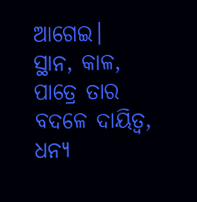ଆଗେଇ।
ସ୍ଥାନ, କାଳ, ପାତ୍ରେ ତାର ବଦଳେ ଦାୟିତ୍ୱ,
ଧନ୍ୟ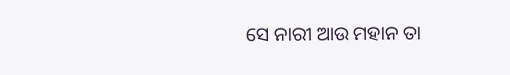ସେ ନାରୀ ଆଉ ମହାନ ତା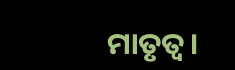ମାତୃତ୍ୱ।